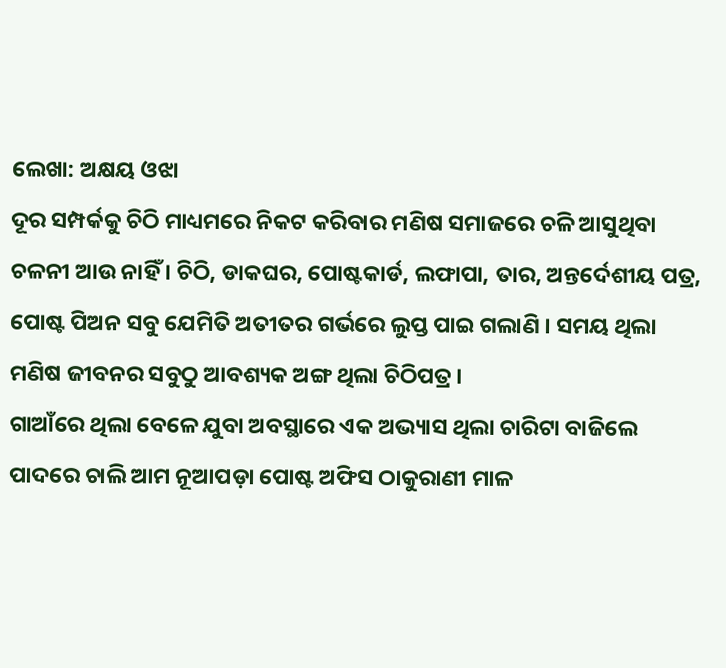ଲେଖା: ଅକ୍ଷୟ ଓଝା
ଦୂର ସମ୍ପର୍କକୁ ଚିଠି ମାଧ୍ୟମରେ ନିକଟ କରିବାର ମଣିଷ ସମାଜରେ ଚଳି ଆସୁଥିବା ଚଳନୀ ଆଉ ନାହିଁ । ଚିଠି, ଡାକଘର, ପୋଷ୍ଟକାର୍ଡ, ଲଫାପା, ତାର, ଅନ୍ତର୍ଦେଶୀୟ ପତ୍ର, ପୋଷ୍ଟ ପିଅନ ସବୁ ଯେମିତି ଅତୀତର ଗର୍ଭରେ ଲୁପ୍ତ ପାଇ ଗଲାଣି । ସମୟ ଥିଲା ମଣିଷ ଜୀବନର ସବୁଠୁ ଆବଶ୍ୟକ ଅଙ୍ଗ ଥିଲା ଚିଠିପତ୍ର ।
ଗାଆଁରେ ଥିଲା ବେଳେ ଯୁବା ଅବସ୍ଥାରେ ଏକ ଅଭ୍ୟାସ ଥିଲା ଚାରିଟା ବାଜିଲେ ପାଦରେ ଚାଲି ଆମ ନୂଆପଡ଼ା ପୋଷ୍ଟ ଅଫିସ ଠାକୁରାଣୀ ମାଳ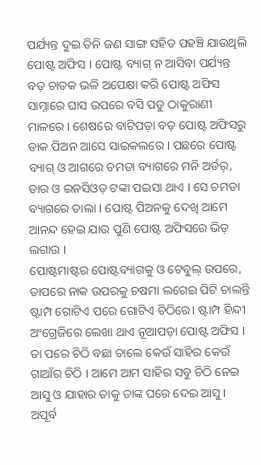ପର୍ଯ୍ୟନ୍ତ ଦୁଇ ତିନି ଜଣ ସାଙ୍ଗ ସହିତ ପହଞ୍ଚି ଯାଉଥିଲି ପୋଷ୍ଟ ଅଫିସ । ପୋଷ୍ଟ ବ୍ୟାଗ୍ ନ ଆସିବା ପର୍ଯ୍ୟନ୍ତ ବଡ଼ ଚାତକ ଭଳି ଅପେକ୍ଷା କରି ପୋଷ୍ଟ ଅଫିସ ସାମ୍ନାରେ ଘାସ ଉପରେ ବସି ପଡୁ ଠାକୁରାଣୀ ମାଳରେ । ଶେଷରେ ବାଟିପଡ଼ା ବଡ଼ ପୋଷ୍ଟ ଅଫିସରୁ ଡାକ ପିଅନ ଆସେ ସାଇକଲରେ । ପଛରେ ପୋଷ୍ଟ ବ୍ୟାଗ୍ ଓ ଆଗରେ ଚମଡା ବ୍ୟାଗରେ ମନି ଅର୍ଡର୍, ତାର ଓ ଇନସିଓଡ଼ ଟଙ୍କା ପଇସା ଥାଏ । ସେ ଚମଡା ବ୍ୟାଗରେ ତାଲା । ପୋଷ୍ଟ ପିଅନକୁ ଦେଖି ଆମେ ଆନନ୍ଦ ହେଇ ଯାଉ ପୁଣି ପୋଷ୍ଟ ଅଫିସରେ ଭିଡ଼ ଲଗାଉ ।
ପୋଷ୍ଟମାଷ୍ଟର ପୋଷ୍ଟବ୍ୟାଗକୁ ଓ ଟେବୁଲ୍ ଉପରେ, ତାପରେ ନାକ ଉପରକୁ ଚଷମା ଲଗେଇ ପିଟି ଚାଲନ୍ତି ଷ୍ଟାମ୍ପ ଗୋଟିଏ ପରେ ଗୋଟିଏ ଚିଠିରେ। ଷ୍ଟାମ୍ପ ହିନ୍ଦୀ ଅଂଗ୍ରେଜିରେ ଲେଖା ଥାଏ ନୂଆପଡ଼ା ପୋଷ୍ଟ ଅଫିସ । ତା ପରେ ଚିଠି ବଛା ଚାଲେ କେଉଁ ସାହିର କେଉଁ ଗାଆଁର ଚିଠି । ଆମେ ଆମ ସାହିର ସବୁ ଚିଠି ନେଇ ଆସୁ ଓ ଯାହାର ତାକୁ ତାଙ୍କ ଘରେ ଦେଇ ଆସୁ ।
ଅପୂର୍ବ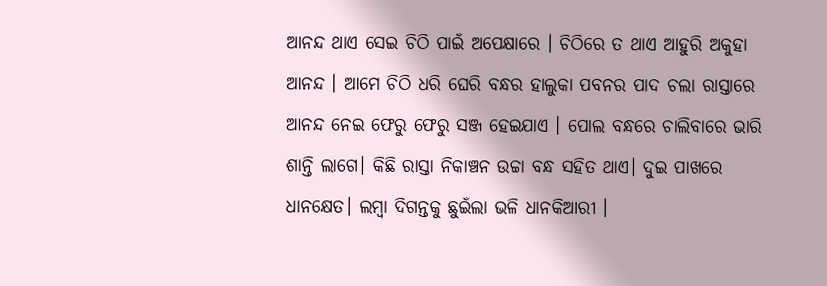ଆନନ୍ଦ ଥାଏ ସେଇ ଚିଠି ପାଇଁ ଅପେକ୍ଷାରେ । ଚିଠିରେ ତ ଥାଏ ଆହୁରି ଅକୁହା ଆନନ୍ଦ । ଆମେ ଚିଠି ଧରି ଘେରି ବନ୍ଧର ହାଲୁକା ପବନର ପାଦ ଚଲା ରାସ୍ତାରେ ଆନନ୍ଦ ନେଇ ଫେରୁ ଫେରୁ ସଞ୍ଜ ହେଇଯାଏ । ପୋଲ ବନ୍ଧରେ ଚାଲିବାରେ ଭାରି ଶାନ୍ତି ଲାଗେ। କିଛି ରାସ୍ତା ନିକାଞ୍ଚନ ଉଚ୍ଚା ବନ୍ଧ ସହିତ ଥାଏ। ଦୁଇ ପାଖରେ ଧାନକ୍ଷେତ। ଲମ୍ବା ଦିଗନ୍ତକୁ ଛୁଇଁଲା ଭଳି ଧାନକିଆରୀ ।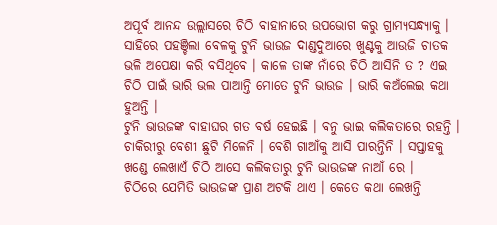ଅପୂର୍ବ ଆନନ୍ଦ ଉଲ୍ଲାସରେ ଚିଠି ବାହାନାରେ ଉପଭୋଗ କରୁ ଗ୍ରାମ୍ୟସନ୍ଧ୍ୟାକୁ ।
ସାହିରେ ପହଞ୍ଚିଲା ବେଳକୁ ଟୁନି ଭାଉଜ ଦାଣ୍ଡଦୁଆରେ ଖୁଣ୍ଟକୁ ଆଉଜି ଚାତକ ଭଳି ଅପେକ୍ଷା କରି ବସିଥିବେ । କାଳେ ତାଙ୍କ ନାଁରେ ଚିଠି ଆସିନି ତ ? ଏଇ ଚିଠି ପାଇଁ ଭାରି ଭଲ ପାଆନ୍ତି ମୋତେ ଟୁନି ଭାଉଜ । ଭାରି କଅଁଲେଇ କଥା ହୁଅନ୍ତି ।
ଟୁନି ଭାଉଜଙ୍କ ବାହାଘର ଗତ ବର୍ଷ ହେଇଛି । ବନୁ ଭାଇ କଲିକତାରେ ରହନ୍ତି । ଚାକିରୀରୁ ବେଶୀ ଛୁଟି ମିଳେନି । ବେଶି ଗାଆଁକୁ ଆସି ପାରନ୍ତିନି । ସପ୍ତାହକୁ ଖଣ୍ଡେ ଲେଖାଏଁ ଚିଠି ଆସେ କଲିକତାରୁ ଟୁନି ଭାଉଜଙ୍କ ନାଆଁ ରେ ।
ଚିଠିରେ ଯେମିତି ଭାଉଜଙ୍କ ପ୍ରାଣ ଅଟକି ଥାଏ । କେତେ କଥା ଲେଖନ୍ତି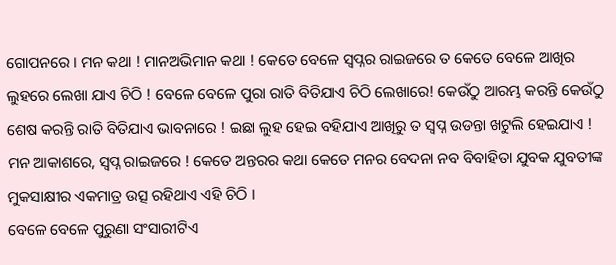ଗୋପନରେ । ମନ କଥା ! ମାନଅଭିମାନ କଥା ! କେତେ ବେଳେ ସ୍ବପ୍ନର ରାଇଜରେ ତ କେତେ ବେଳେ ଆଖିର ଲୁହରେ ଲେଖା ଯାଏ ଚିଠି ! ବେଳେ ବେଳେ ପୁରା ରାତି ବିତିଯାଏ ଚିଠି ଲେଖାରେ! କେଉଁଠୁ ଆରମ୍ଭ କରନ୍ତି କେଉଁଠୁ ଶେଷ କରନ୍ତି ରାତି ବିତିଯାଏ ଭାବନାରେ ! ଇଛା ଲୁହ ହେଇ ବହିଯାଏ ଆଖିରୁ ତ ସ୍ବପ୍ନ ଉଡନ୍ତା ଖଟୁଲି ହେଇଯାଏ ! ମନ ଆକାଶରେ, ସ୍ବପ୍ନ ରାଇଜରେ ! କେତେ ଅନ୍ତରର କଥା କେତେ ମନର ବେଦନା ନବ ବିବାହିତା ଯୁବକ ଯୁବତୀଙ୍କ ମୁକସାକ୍ଷୀର ଏକମାତ୍ର ଉତ୍ସ ରହିଥାଏ ଏହି ଚିଠି ।
ବେଳେ ବେଳେ ପୁରୁଣା ସଂସାରୀଟିଏ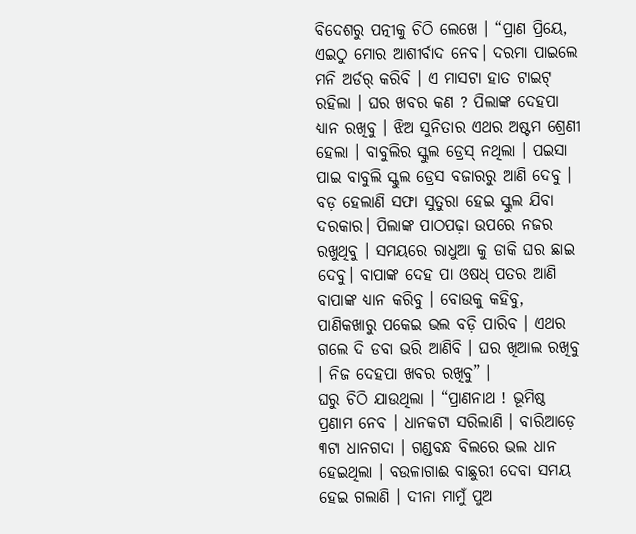ବିଦେଶରୁ ପତ୍ନୀକୁ ଚିଠି ଲେଖେ । “ପ୍ରାଣ ପ୍ରିୟେ, ଏଇଠୁ ମୋର ଆଶୀର୍ବାଦ ନେବ। ଦରମା ପାଇଲେ ମନି ଅର୍ଡର୍ କରିବି । ଏ ମାସଟା ହାତ ଟାଇଟ୍ ରହିଲା । ଘର ଖବର କଣ ? ପିଲାଙ୍କ ଦେହପା ଧ୍ୟାନ ରଖିବୁ । ଝିଅ ସୁନିତାର ଏଥର ଅଷ୍ଟମ ଶ୍ରେଣୀ ହେଲା । ବାବୁଲିର ସ୍କୁଲ ଡ୍ରେସ୍ ନଥିଲା । ପଇସା ପାଇ ବାବୁଲି ସ୍କୁଲ ଡ୍ରେସ ବଜାରରୁ ଆଣି ଦେବୁ । ବଡ଼ ହେଲାଣି ସଫା ସୁତୁରା ହେଇ ସ୍କୁଲ ଯିବା ଦରକାର। ପିଲାଙ୍କ ପାଠପଢ଼ା ଉପରେ ନଜର ରଖୁଥିବୁ । ସମୟରେ ରାଧୁଆ କୁ ଡାକି ଘର ଛାଇ ଦେବୁ। ବାପାଙ୍କ ଦେହ ପା ଓଷଧ୍ ପତର ଆଣି ବାପାଙ୍କ ଧ୍ୟାନ କରିବୁ । ବୋଉକୁ କହିବୁ, ପାଣିକଖାରୁ ପକେଇ ଭଲ ବଡ଼ି ପାରିବ । ଏଥର ଗଲେ ଦି ଡବା ଭରି ଆଣିବି । ଘର ଖିଆଲ ରଖିବୁ । ନିଜ ଦେହପା ଖବର ରଖିବୁ” ।
ଘରୁ ଚିଠି ଯାଉଥିଲା । “ପ୍ରାଣନାଥ ! ଭୂମିଷ୍ଠ ପ୍ରଣାମ ନେବ । ଧାନକଟା ସରିଲାଣି । ବାରିଆଡ଼େ ୩ଟା ଧାନଗଦା । ଗଣ୍ଡବନ୍ଧ ବିଲରେ ଭଲ ଧାନ ହେଇଥିଲା । ବଉଳାଗାଈ ବାଛୁରୀ ଦେବା ସମୟ ହେଇ ଗଲାଣି । ଦୀନା ମାମୁଁ ପୁଅ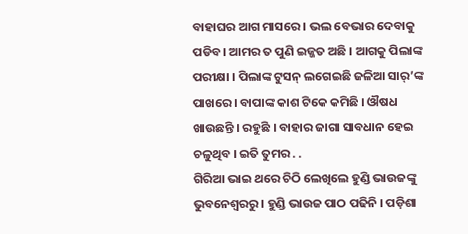ବାହାଘର ଆଗ ମାସରେ । ଭଲ ବେଭାର ଦେବାକୁ ପଡିବ। ଆମର ତ ପୁଣି ଇଜ୍ଜତ ଅଛି । ଆଗକୁ ପିଲାଙ୍କ ପରୀକ୍ଷା । ପିଲାଙ୍କ ଟୁସନ୍ ଲଗେଇଛି ଜଳିଆ ସାର୍’ଙ୍କ ପାଖରେ । ବାପାଙ୍କ କାଶ ଟିକେ କମିଛି । ଔଷଧ ଖାଉଛନ୍ତି । ରହୁଛି । ବାହାର ଜାଗା ସାବଧାନ ହେଇ ଚଳୁଥିବ । ଇତି ତୁମର . .
ଗିରିଆ ଭାଇ ଥରେ ଚିଠି ଲେଖିଲେ ହୁଣ୍ଡି ଭାଉଜଙ୍କୁ ଭୁବନେଶ୍ୱରରୁ । ହୁଣ୍ଡି ଭାଉଜ ପାଠ ପଢିନି । ପଡ଼ିଶା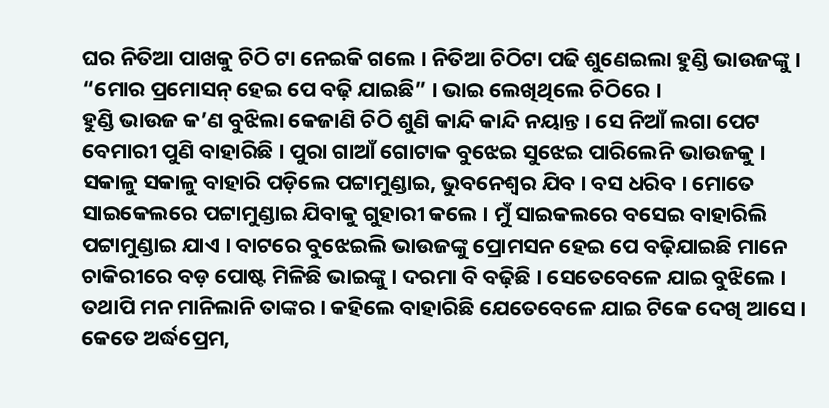ଘର ନିତିଆ ପାଖକୁ ଚିଠି ଟା ନେଇକି ଗଲେ । ନିତିଆ ଚିଠିଟା ପଢି ଶୁଣେଇଲା ହୁଣ୍ଡି ଭାଉଜଙ୍କୁ ।
“ମୋର ପ୍ରମୋସନ୍ ହେଇ ପେ ବଢ଼ି ଯାଇଛି” । ଭାଇ ଲେଖିଥିଲେ ଚିଠିରେ ।
ହୁଣ୍ଡି ଭାଉଜ କ’ଣ ବୁଝିଲା କେଜାଣି ଚିଠି ଶୁଣି କାନ୍ଦି କାନ୍ଦି ନୟାନ୍ତ । ସେ ନିଆଁ ଲଗା ପେଟ ବେମାରୀ ପୁଣି ବାହାରିଛି । ପୁରା ଗାଆଁ ଗୋଟାକ ବୁଝେଇ ସୁଝେଇ ପାରିଲେନି ଭାଉଜକୁ । ସକାଳୁ ସକାଳୁ ବାହାରି ପଡ଼ିଲେ ପଟ୍ଟାମୁଣ୍ଡାଇ, ଭୁବନେଶ୍ୱର ଯିବ । ବସ ଧରିବ । ମୋତେ ସାଇକେଲରେ ପଟ୍ଟାମୁଣ୍ଡାଇ ଯିବାକୁ ଗୁହାରୀ କଲେ । ମୁଁ ସାଇକଲରେ ବସେଇ ବାହାରିଲି ପଟ୍ଟାମୁଣ୍ଡାଇ ଯାଏ । ବାଟରେ ବୁଝେଇଲି ଭାଉଜଙ୍କୁ ପ୍ରୋମସନ ହେଇ ପେ ବଢ଼ିଯାଇଛି ମାନେ ଚାକିରୀରେ ବଡ଼ ପୋଷ୍ଟ ମିଳିଛି ଭାଇଙ୍କୁ । ଦରମା ବି ବଢ଼ିଛି । ସେତେବେଳେ ଯାଇ ବୁଝିଲେ । ତଥାପି ମନ ମାନିଲାନି ତାଙ୍କର । କହିଲେ ବାହାରିଛି ଯେତେବେଳେ ଯାଇ ଟିକେ ଦେଖି ଆସେ ।
କେତେ ଅର୍ଦ୍ଧପ୍ରେମ,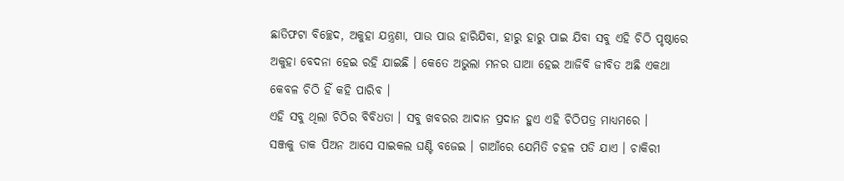ଛାତିଫଟା ବିଚ୍ଛେଦ, ଅକୁହା ଯନ୍ତ୍ରଣା, ପାଉ ପାଉ ହାରିଯିବା, ହାରୁ ହାରୁ ପାଇ ଯିବା ସବୁ ଏହି ଚିଠି ପୃଷ୍ଠାରେ ଅକୁହା ବେଦନା ହେଇ ରହି ଯାଇଛି । କେତେ ଅଭୁଲା ମନର ଘାଆ ହେଇ ଆଜିବି ଜୀବିତ ଅଛି ଏକଥା କେବଳ ଚିଠି ହିଁ କହି ପାରିବ ।
ଏହି ସବୁ ଥିଲା ଚିଠିର ବିବିଧତା । ସବୁ ଖବରର ଆଦାନ ପ୍ରଦାନ ହୁଏ ଏହି ଚିଠିପତ୍ର ମାଧ୍ୟମରେ ।
ସଞ୍ଜକୁ ଡାକ ପିଅନ ଆସେ ସାଇକଲ ଘଣ୍ଟି ବଜେଇ । ଗାଆଁରେ ଯେମିତି ଚହଳ ପଡି ଯାଏ । ଚାକିରୀ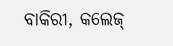ବାକିରୀ, କଲେଜ୍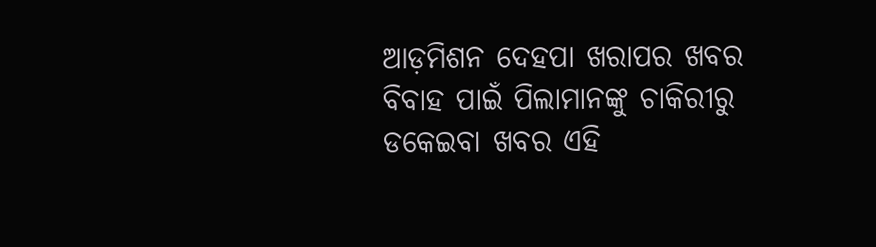ଆଡ଼ମିଶନ ଦେହପା ଖରାପର ଖବର ବିବାହ ପାଇଁ ପିଲାମାନଙ୍କୁ ଚାକିରୀରୁ ଡକେଇବା ଖବର ଏହି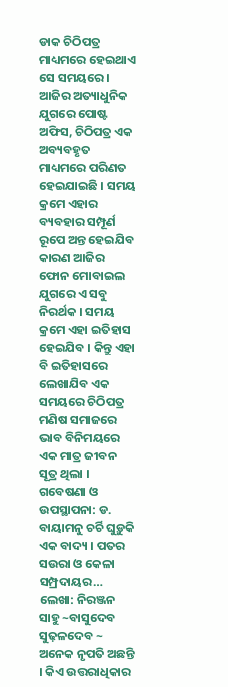ଡାକ ଚିଠିପତ୍ର ମାଧ୍ୟମରେ ହେଇଥାଏ ସେ ସମୟରେ ।
ଆଜିର ଅତ୍ୟାଧୁନିକ ଯୁଗରେ ପୋଷ୍ଟ ଅଫିସ, ଚିଠିପତ୍ର ଏକ ଅବ୍ୟବହୃତ ମାଧ୍ୟମରେ ପରିଣତ ହେଇଯାଇଛି । ସମୟ କ୍ରମେ ଏହାର ବ୍ୟବହାର ସମ୍ପୂର୍ଣ ରୂପେ ଅନ୍ତ ହେଇଯିବ କାରଣ ଆଜିର ଫୋନ ମୋବାଇଲ ଯୁଗରେ ଏ ସବୁ ନିରର୍ଥକ । ସମୟ କ୍ରମେ ଏହା ଇତିହାସ ହେଇଯିବ । କିନ୍ତୁ ଏହା ବି ଇତିହାସରେ ଲେଖାଯିବ ଏକ ସମୟରେ ଚିଠିପତ୍ର ମଣିଷ ସମାଜରେ ଭାବ ବିନିମୟରେ ଏକ ମାତ୍ର ଜୀବନ ସୂତ୍ର ଥିଲା ।
ଗବେଷଣା ଓ ଉପସ୍ଥାପନା: ଡ. ବାୟାମନୁ ଚର୍ଚି ଘୁଡ଼ୁକି ଏକ ବାଦ୍ୟ । ପତର ସଉରା ଓ କେଳା ସମ୍ପ୍ରଦାୟର…
ଲେଖା: ନିରଞ୍ଜନ ସାହୁ ~ବାସୁଦେବ ସୁଢ଼ଳଦେବ ~ ଅନେକ ନୃପତି ଅଛନ୍ତି । କିଏ ଉତ୍ତରାଧିକାର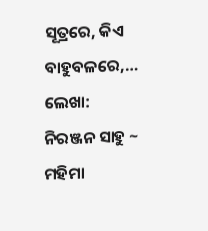ସୂତ୍ରରେ, କିଏ ବାହୁବଳରେ,…
ଲେଖା: ନିରଞ୍ଜନ ସାହୁ ~ ମହିମା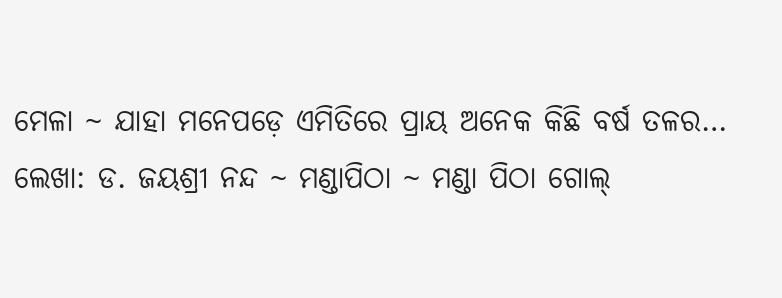ମେଳା ~ ଯାହା ମନେପଡ଼େ ଏମିତିରେ ପ୍ରାୟ ଅନେକ କିଛି ବର୍ଷ ତଳର…
ଲେଖା: ଡ. ଜୟଶ୍ରୀ ନନ୍ଦ ~ ମଣ୍ଡାପିଠା ~ ମଣ୍ଡା ପିଠା ଗୋଲ୍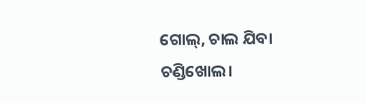ଗୋଲ୍, ଚାଲ ଯିବା ଚଣ୍ଡିଖୋଲ।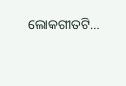ଲୋକଗୀତଟି…